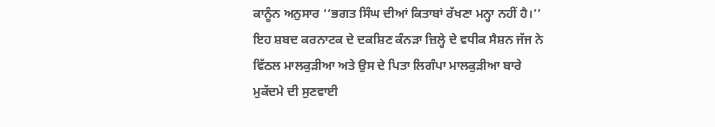ਕਾਨੂੰਨ ਅਨੁਸਾਰ ‘‘ਭਗਤ ਸਿੰਘ ਦੀਆਂ ਕਿਤਾਬਾਂ ਰੱਖਣਾ ਮਨ੍ਹਾ ਨਹੀਂ ਹੈ।’’ ਇਹ ਸ਼ਬਦ ਕਰਨਾਟਕ ਦੇ ਦਕਸ਼ਿਣ ਕੰਨੜਾ ਜ਼ਿਲ੍ਹੇ ਦੇ ਵਧੀਕ ਸੈਸ਼ਨ ਜੱਜ ਨੇ ਵਿੱਠਲ ਮਾਲਕੁੜੀਆ ਅਤੇ ਉਸ ਦੇ ਪਿਤਾ ਲਿਗੰਪਾ ਮਾਲਕੁੜੀਆ ਬਾਰੇ ਮੁਕੱਦਮੇ ਦੀ ਸੁਣਵਾਈ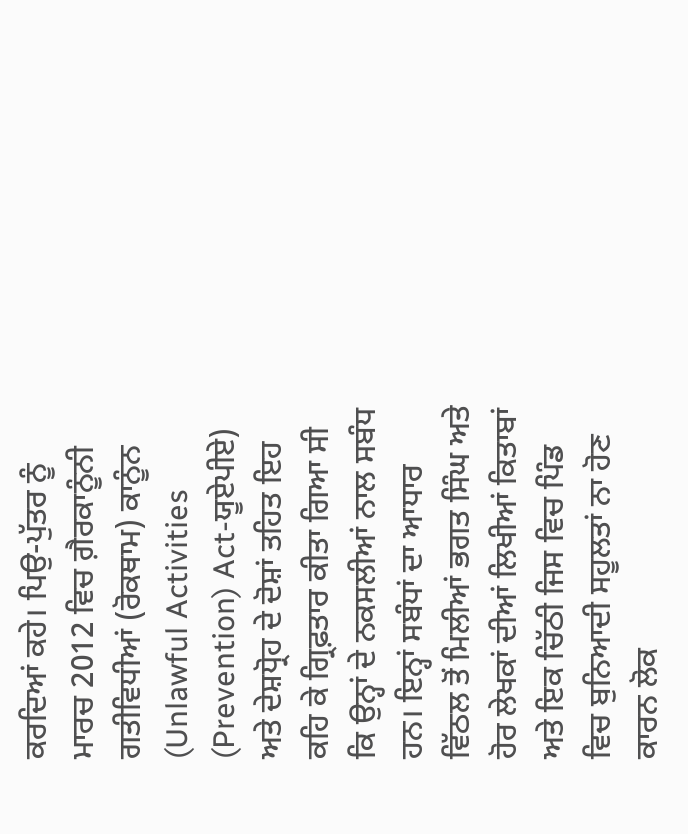ਕਰਦਿਆਂ ਕਹੇ। ਪਿਉ-ਪੁੱਤਰ ਨੂੰ ਮਾਰਚ 2012 ਵਿਚ ਗ਼ੈਰਕਾਨੂੰਨੀ ਗਤੀਵਿਧੀਆਂ (ਰੋਕਥਾਮ) ਕਾਨੂੰਨ (Unlawful Activities (Prevention) Act-ਯੂਏਪੀਏ) ਅਤੇ ਦੇਸ਼ਧ੍ਰੋਹ ਦੇ ਦੋਸ਼ਾਂ ਤਹਿਤ ਇਹ ਕਹਿ ਕੇ ਗ੍ਰਿਫ਼ਤਾਰ ਕੀਤਾ ਗਿਆ ਸੀ ਕਿ ਉਨ੍ਹਾਂ ਦੇ ਨਕਸਲੀਆਂ ਨਾਲ ਸਬੰਧ ਹਨ। ਇਨ੍ਹਾਂ ਸਬੰਧਾਂ ਦਾ ਆਧਾਰ ਵਿੱਠਲ ਤੋਂ ਮਿਲੀਆਂ ਭਗਤ ਸਿੰਘ ਅਤੇ ਹੋਰ ਲੇਖਕਾਂ ਦੀਆਂ ਲਿਖੀਆਂ ਕਿਤਾਬਾਂ ਅਤੇ ਇਕ ਚਿੱਠੀ ਜਿਸ ਵਿਚ ਪਿੰਡ ਵਿਚ ਬੁਨਿਆਦੀ ਸਹੂਲਤਾਂ ਨਾ ਹੋਣ ਕਾਰਨ ਲੋਕ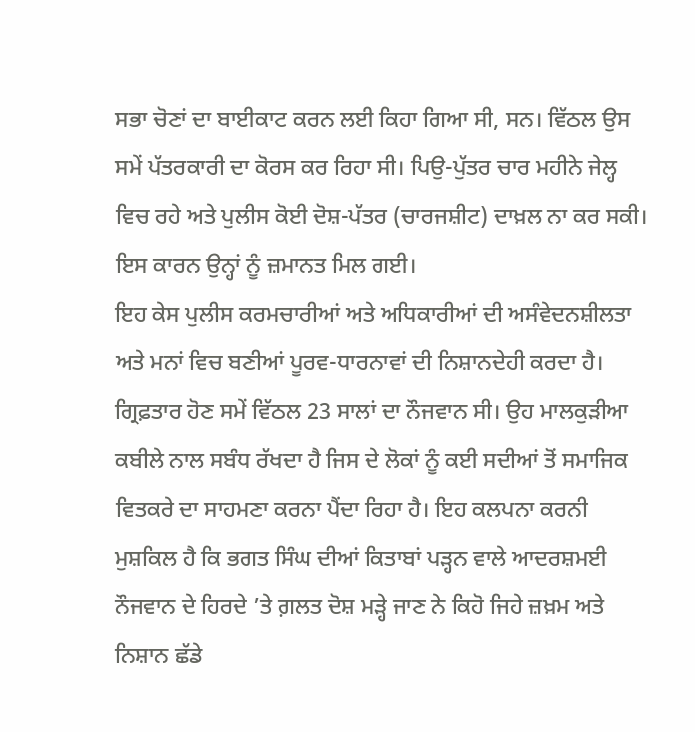ਸਭਾ ਚੋਣਾਂ ਦਾ ਬਾਈਕਾਟ ਕਰਨ ਲਈ ਕਿਹਾ ਗਿਆ ਸੀ, ਸਨ। ਵਿੱਠਲ ਉਸ ਸਮੇਂ ਪੱਤਰਕਾਰੀ ਦਾ ਕੋਰਸ ਕਰ ਰਿਹਾ ਸੀ। ਪਿਉ-ਪੁੱਤਰ ਚਾਰ ਮਹੀਨੇ ਜੇਲ੍ਹ ਵਿਚ ਰਹੇ ਅਤੇ ਪੁਲੀਸ ਕੋਈ ਦੋਸ਼-ਪੱਤਰ (ਚਾਰਜਸ਼ੀਟ) ਦਾਖ਼ਲ ਨਾ ਕਰ ਸਕੀ। ਇਸ ਕਾਰਨ ਉਨ੍ਹਾਂ ਨੂੰ ਜ਼ਮਾਨਤ ਮਿਲ ਗਈ।
ਇਹ ਕੇਸ ਪੁਲੀਸ ਕਰਮਚਾਰੀਆਂ ਅਤੇ ਅਧਿਕਾਰੀਆਂ ਦੀ ਅਸੰਵੇਦਨਸ਼ੀਲਤਾ ਅਤੇ ਮਨਾਂ ਵਿਚ ਬਣੀਆਂ ਪੂਰਵ-ਧਾਰਨਾਵਾਂ ਦੀ ਨਿਸ਼ਾਨਦੇਹੀ ਕਰਦਾ ਹੈ। ਗ੍ਰਿਫ਼ਤਾਰ ਹੋਣ ਸਮੇਂ ਵਿੱਠਲ 23 ਸਾਲਾਂ ਦਾ ਨੌਜਵਾਨ ਸੀ। ਉਹ ਮਾਲਕੁੜੀਆ ਕਬੀਲੇ ਨਾਲ ਸਬੰਧ ਰੱਖਦਾ ਹੈ ਜਿਸ ਦੇ ਲੋਕਾਂ ਨੂੰ ਕਈ ਸਦੀਆਂ ਤੋਂ ਸਮਾਜਿਕ ਵਿਤਕਰੇ ਦਾ ਸਾਹਮਣਾ ਕਰਨਾ ਪੈਂਦਾ ਰਿਹਾ ਹੈ। ਇਹ ਕਲਪਨਾ ਕਰਨੀ ਮੁਸ਼ਕਿਲ ਹੈ ਕਿ ਭਗਤ ਸਿੰਘ ਦੀਆਂ ਕਿਤਾਬਾਂ ਪੜ੍ਹਨ ਵਾਲੇ ਆਦਰਸ਼ਮਈ ਨੌਜਵਾਨ ਦੇ ਹਿਰਦੇ ’ਤੇ ਗ਼ਲਤ ਦੋਸ਼ ਮੜ੍ਹੇ ਜਾਣ ਨੇ ਕਿਹੋ ਜਿਹੇ ਜ਼ਖ਼ਮ ਅਤੇ ਨਿਸ਼ਾਨ ਛੱਡੇ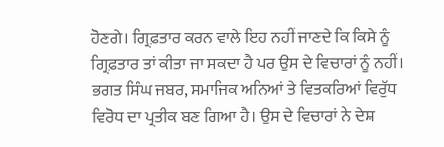ਹੋਣਗੇ। ਗ੍ਰਿਫ਼ਤਾਰ ਕਰਨ ਵਾਲੇ ਇਹ ਨਹੀਂ ਜਾਣਦੇ ਕਿ ਕਿਸੇ ਨੂੰ ਗ੍ਰਿਫ਼ਤਾਰ ਤਾਂ ਕੀਤਾ ਜਾ ਸਕਦਾ ਹੈ ਪਰ ਉਸ ਦੇ ਵਿਚਾਰਾਂ ਨੂੰ ਨਹੀਂ।
ਭਗਤ ਸਿੰਘ ਜਬਰ, ਸਮਾਜਿਕ ਅਨਿਆਂ ਤੇ ਵਿਤਕਰਿਆਂ ਵਿਰੁੱਧ ਵਿਰੋਧ ਦਾ ਪ੍ਰਤੀਕ ਬਣ ਗਿਆ ਹੈ। ਉਸ ਦੇ ਵਿਚਾਰਾਂ ਨੇ ਦੇਸ਼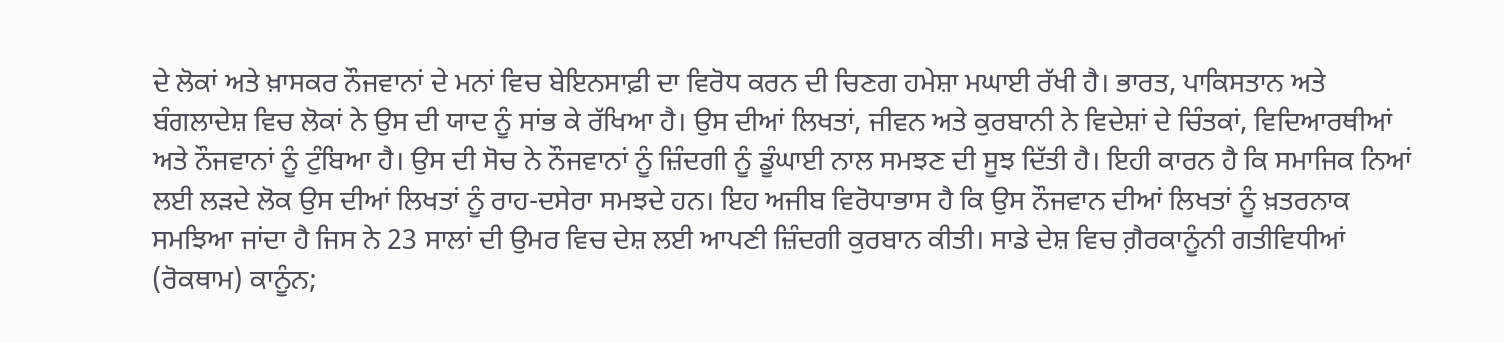ਦੇ ਲੋਕਾਂ ਅਤੇ ਖ਼ਾਸਕਰ ਨੌਜਵਾਨਾਂ ਦੇ ਮਨਾਂ ਵਿਚ ਬੇਇਨਸਾਫ਼ੀ ਦਾ ਵਿਰੋਧ ਕਰਨ ਦੀ ਚਿਣਗ ਹਮੇਸ਼ਾ ਮਘਾਈ ਰੱਖੀ ਹੈ। ਭਾਰਤ, ਪਾਕਿਸਤਾਨ ਅਤੇ ਬੰਗਲਾਦੇਸ਼ ਵਿਚ ਲੋਕਾਂ ਨੇ ਉਸ ਦੀ ਯਾਦ ਨੂੰ ਸਾਂਭ ਕੇ ਰੱਖਿਆ ਹੈ। ਉਸ ਦੀਆਂ ਲਿਖਤਾਂ, ਜੀਵਨ ਅਤੇ ਕੁਰਬਾਨੀ ਨੇ ਵਿਦੇਸ਼ਾਂ ਦੇ ਚਿੰਤਕਾਂ, ਵਿਦਿਆਰਥੀਆਂ ਅਤੇ ਨੌਜਵਾਨਾਂ ਨੂੰ ਟੁੰਬਿਆ ਹੈ। ਉਸ ਦੀ ਸੋਚ ਨੇ ਨੌਜਵਾਨਾਂ ਨੂੰ ਜ਼ਿੰਦਗੀ ਨੂੰ ਡੂੰਘਾਈ ਨਾਲ ਸਮਝਣ ਦੀ ਸੂਝ ਦਿੱਤੀ ਹੈ। ਇਹੀ ਕਾਰਨ ਹੈ ਕਿ ਸਮਾਜਿਕ ਨਿਆਂ ਲਈ ਲੜਦੇ ਲੋਕ ਉਸ ਦੀਆਂ ਲਿਖਤਾਂ ਨੂੰ ਰਾਹ-ਦਸੇਰਾ ਸਮਝਦੇ ਹਨ। ਇਹ ਅਜੀਬ ਵਿਰੋਧਾਭਾਸ ਹੈ ਕਿ ਉਸ ਨੌਜਵਾਨ ਦੀਆਂ ਲਿਖਤਾਂ ਨੂੰ ਖ਼ਤਰਨਾਕ ਸਮਝਿਆ ਜਾਂਦਾ ਹੈ ਜਿਸ ਨੇ 23 ਸਾਲਾਂ ਦੀ ਉਮਰ ਵਿਚ ਦੇਸ਼ ਲਈ ਆਪਣੀ ਜ਼ਿੰਦਗੀ ਕੁਰਬਾਨ ਕੀਤੀ। ਸਾਡੇ ਦੇਸ਼ ਵਿਚ ਗ਼ੈਰਕਾਨੂੰਨੀ ਗਤੀਵਿਧੀਆਂ (ਰੋਕਥਾਮ) ਕਾਨੂੰਨ;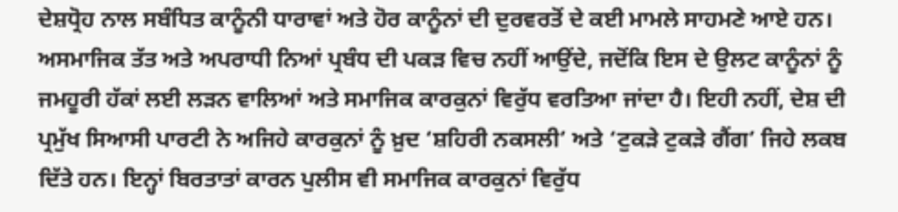ਦੇਸ਼ਧ੍ਰੋਹ ਨਾਲ ਸਬੰਧਿਤ ਕਾਨੂੰਨੀ ਧਾਰਾਵਾਂ ਅਤੇ ਹੋਰ ਕਾਨੂੰਨਾਂ ਦੀ ਦੁਰਵਰਤੋਂ ਦੇ ਕਈ ਮਾਮਲੇ ਸਾਹਮਣੇ ਆਏ ਹਨ। ਅਸਮਾਜਿਕ ਤੱਤ ਅਤੇ ਅਪਰਾਧੀ ਨਿਆਂ ਪ੍ਰਬੰਧ ਦੀ ਪਕੜ ਵਿਚ ਨਹੀਂ ਆਉਂਦੇ, ਜਦੋਂਕਿ ਇਸ ਦੇ ਉਲਟ ਕਾਨੂੰਨਾਂ ਨੂੰ ਜਮਹੂਰੀ ਹੱਕਾਂ ਲਈ ਲੜਨ ਵਾਲਿਆਂ ਅਤੇ ਸਮਾਜਿਕ ਕਾਰਕੁਨਾਂ ਵਿਰੁੱਧ ਵਰਤਿਆ ਜਾਂਦਾ ਹੈ। ਇਹੀ ਨਹੀਂ, ਦੇਸ਼ ਦੀ ਪ੍ਰਮੁੱਖ ਸਿਆਸੀ ਪਾਰਟੀ ਨੇ ਅਜਿਹੇ ਕਾਰਕੁਨਾਂ ਨੂੰ ਖ਼ੁਦ ‘ਸ਼ਹਿਰੀ ਨਕਸਲੀ’ ਅਤੇ ‘ਟੁਕੜੇ ਟੁਕੜੇ ਗੈਂਗ’ ਜਿਹੇ ਲਕਬ ਦਿੱਤੇ ਹਨ। ਇਨ੍ਹਾਂ ਬਿਰਤਾਤਾਂ ਕਾਰਨ ਪੁਲੀਸ ਵੀ ਸਮਾਜਿਕ ਕਾਰਕੁਨਾਂ ਵਿਰੁੱਧ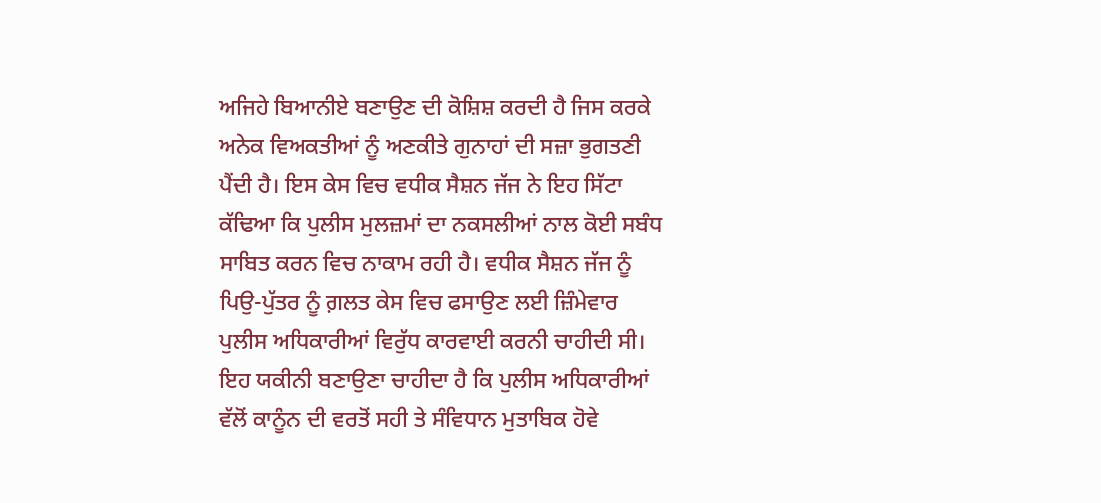ਅਜਿਹੇ ਬਿਆਨੀਏ ਬਣਾਉਣ ਦੀ ਕੋਸ਼ਿਸ਼ ਕਰਦੀ ਹੈ ਜਿਸ ਕਰਕੇ ਅਨੇਕ ਵਿਅਕਤੀਆਂ ਨੂੰ ਅਣਕੀਤੇ ਗੁਨਾਹਾਂ ਦੀ ਸਜ਼ਾ ਭੁਗਤਣੀ ਪੈਂਦੀ ਹੈ। ਇਸ ਕੇਸ ਵਿਚ ਵਧੀਕ ਸੈਸ਼ਨ ਜੱਜ ਨੇ ਇਹ ਸਿੱਟਾ ਕੱਢਿਆ ਕਿ ਪੁਲੀਸ ਮੁਲਜ਼ਮਾਂ ਦਾ ਨਕਸਲੀਆਂ ਨਾਲ ਕੋਈ ਸਬੰਧ ਸਾਬਿਤ ਕਰਨ ਵਿਚ ਨਾਕਾਮ ਰਹੀ ਹੈ। ਵਧੀਕ ਸੈਸ਼ਨ ਜੱਜ ਨੂੰ ਪਿਉ-ਪੁੱਤਰ ਨੂੰ ਗ਼ਲਤ ਕੇਸ ਵਿਚ ਫਸਾਉਣ ਲਈ ਜ਼ਿੰਮੇਵਾਰ ਪੁਲੀਸ ਅਧਿਕਾਰੀਆਂ ਵਿਰੁੱਧ ਕਾਰਵਾਈ ਕਰਨੀ ਚਾਹੀਦੀ ਸੀ। ਇਹ ਯਕੀਨੀ ਬਣਾਉਣਾ ਚਾਹੀਦਾ ਹੈ ਕਿ ਪੁਲੀਸ ਅਧਿਕਾਰੀਆਂ ਵੱਲੋਂ ਕਾਨੂੰਨ ਦੀ ਵਰਤੋਂ ਸਹੀ ਤੇ ਸੰਵਿਧਾਨ ਮੁਤਾਬਿਕ ਹੋਵੇ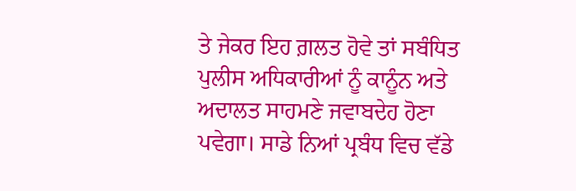ਤੇ ਜੇਕਰ ਇਹ ਗ਼ਲਤ ਹੋਵੇ ਤਾਂ ਸਬੰਧਿਤ ਪੁਲੀਸ ਅਧਿਕਾਰੀਆਂ ਨੂੰ ਕਾਨੂੰਨ ਅਤੇ ਅਦਾਲਤ ਸਾਹਮਣੇ ਜਵਾਬਦੇਹ ਹੋਣਾ ਪਵੇਗਾ। ਸਾਡੇ ਨਿਆਂ ਪ੍ਰਬੰਧ ਵਿਚ ਵੱਡੇ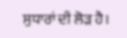ਸੁਧਾਰਾਂ ਦੀ ਲੋੜ ਹੈ।